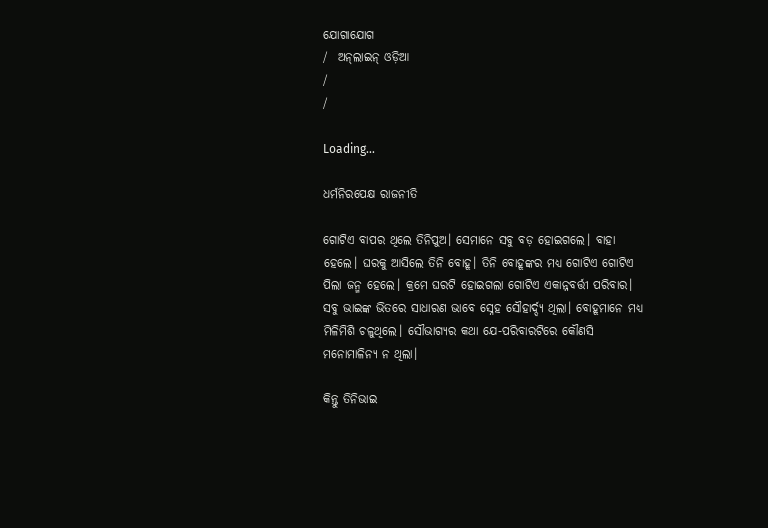ଯୋଗାଯୋଗ
/  ଅନ୍‌ଲାଇନ୍ ଓଡ଼ିଆ
/
/

Loading...

ଧର୍ମନିରପେକ୍ଷ ରାଜନୀତି

ଗୋଟିଏ ବାପର ଥିଲେ ତିନିପୁଅ। ସେମାନେ ସବୁ ବଡ଼ ହୋଇଗଲେ। ବାହା ହେଲେ। ଘରକୁ ଆସିଲେ ତିନି ବୋହୂ। ତିନି ବୋହୂଙ୍କର ମଧ୍ୟ ଗୋଟିଏ ଗୋଟିଏ ପିଲା ଜନ୍ମ ହେଲେ। କ୍ରମେ ଘରଟି ହୋଇଗଲା ଗୋଟିଏ ଏକାନ୍ନବର୍ତ୍ତୀ ପରିବାର। ସବୁ ଭାଇଙ୍କ ଭିତରେ ସାଧାରଣ ଭାବେ ସ୍ନେହ ସୌହାର୍ଦ୍ଦ୍ୟ ଥିଲା। ବୋହୂମାନେ ମଧ୍ୟ ମିଳିମିଶି ଚଳୁଥିଲେ। ସୌଭାଗ୍ୟର କଥା ଯେ-ପରିବାରଟିରେ କୌଣସି ମନୋମାଳିନ୍ୟ ନ ଥିଲା।

କିନ୍ତୁ ତିନିଭାଇ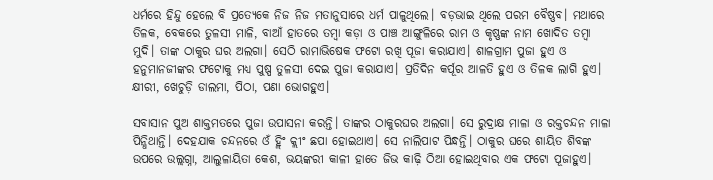ଧର୍ମରେ ହିନ୍ଦୁ ହେଲେ ବି ପ୍ରତ୍ୟେକେ ନିଜ ନିଜ ମତାନୁସାରେ ଧର୍ମ ପାଳୁଥିଲେ। ବଡ଼ଭାଇ ଥିଲେ ପରମ ବୈଷ୍ଣବ। ମଥାରେ ତିଳକ, ବେକରେ ତୁଳସୀ ମାଳି, ବାଆଁ ହାତରେ ତମ୍ବା କଡ଼ା ଓ ପାଞ୍ଚ ଆଙ୍ଗୁଳିରେ ରାମ ଓ କୃଷ୍ଣଙ୍କ ନାମ ଖୋଦିତ ତମ୍ବା ମୁଦି। ତାଙ୍କ ଠାକୁର ଘର ଅଲଗା। ସେଠି ରାମାଭିଷେକ ଫଟୋ ରଖି ପୂଜା କରାଯାଏ। ଶାଳଗ୍ରାମ ପୁଜା ହୁଏ ଓ ହନୁମାନଜୀଙ୍କର ଫଟୋକୁ ମଧ୍ୟ ପୁଷ୍ପ ତୁଳସୀ ଦେଇ ପୁଜା କରାଯାଏ। ପ୍ରତିଦିନ କର୍ପୂର ଆଳତି ହୁଏ ଓ ତିଳକ ଲାଗି ହୁଏ। କ୍ଷୀରୀ, ଖେଚୁଡ଼ି ଡାଲମା, ପିଠା, ପଣା ଭୋଗହୁଏ।

ସବାସାନ ପୁଅ ଶାକ୍ତମତରେ ପୁଜା ଉପାସନା କରନ୍ତି। ତାଙ୍କର ଠାକୁରଘର ଅଲଗା। ସେ ରୁଦ୍ରାକ୍ଷ ମାଳା ଓ ରକ୍ତଚନ୍ଦନ ମାଳା ପିନ୍ଧିଥାନ୍ତି। ଦେହଯାକ ଚନ୍ଦନରେ ଓଁ ହ୍ଲିଂ କ୍ଲୀଂ ଛପା ହୋଇଥାଏ। ସେ ନାଲିପାଟ ପିନ୍ଧନ୍ତି। ଠାକୁର ଘରେ ଶାୟିତ ଶିବଙ୍କ ଉପରେ ଉଲ୍ଲଗ୍ନା, ଆଲୁଳାୟିତା କେଶ, ଭୟଙ୍କରୀ କାଳୀ ହାତେ ଜିଭ କାଢ଼ି ଠିଆ ହୋଇଥିବାର ଏକ ଫଟୋ ପୂଜାହୁଏ।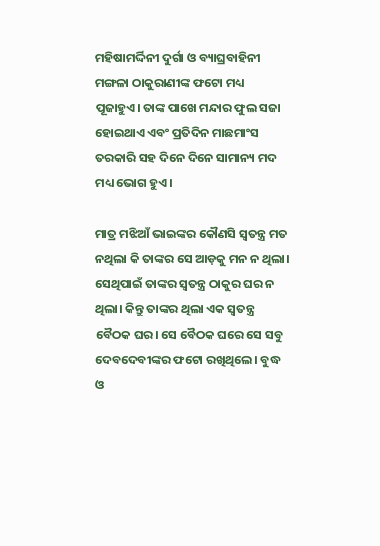ମହିଷାମର୍ଦ୍ଦିନୀ ଦୁର୍ଗା ଓ ବ୍ୟାଘ୍ରବାହିନୀ ମଙ୍ଗଳା ଠାକୁରାଣୀଙ୍କ ଫଟୋ ମଧ୍ୟ ପୂଜାହୁଏ। ତାଙ୍କ ପାଖେ ମନ୍ଦାର ଫୁଲ ସଜା ହୋଇଥାଏ ଏବଂ ପ୍ରତିଦିନ ମାଛମାଂସ ତରକାରି ସହ ଦିନେ ଦିନେ ସାମାନ୍ୟ ମଦ ମଧ୍ୟ ଭୋଗ ହୁଏ।

ମାତ୍ର ମଝିଆଁ ଭାଇଙ୍କର କୌଣସି ସ୍ୱତନ୍ତ୍ର ମତ ନଥିଲା କି ତାଙ୍କର ସେ ଆଡ଼କୁ ମନ ନ ଥିଲା। ସେଥିପାଇଁ ତାଙ୍କର ସ୍ୱତନ୍ତ୍ର ଠାକୁର ଘର ନ ଥିଲା। କିନ୍ତୁ ତାଙ୍କର ଥିଲା ଏକ ସ୍ୱତନ୍ତ୍ର ବୈଠକ ଘର। ସେ ବୈଠକ ଘରେ ସେ ସବୁ ଦେବଦେବୀଙ୍କର ଫଟୋ ରଖିଥିଲେ। ବୁଦ୍ଧ ଓ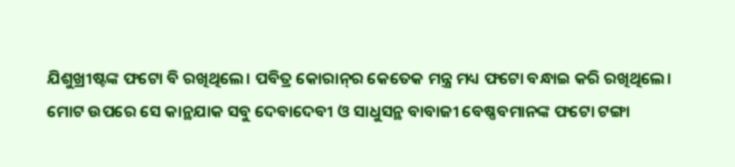ଯିଶୁଖ୍ରୀଷ୍ଟଙ୍କ ଫଟୋ ବି ରଖିଥିଲେ। ପବିତ୍ର କୋରାନ୍‌ର କେତେକ ମନ୍ତ୍ର ମଧ୍ୟ ଫଟୋ ବନ୍ଧାଇ କରି ରଖିଥିଲେ। ମୋଟ ଉପରେ ସେ କାନ୍ଥଯାକ ସବୁ ଦେବାଦେବୀ ଓ ସାଧୁସନ୍ଥ ବାବାଜୀ ବେଷ୍ଣବମାନଙ୍କ ଫଟୋ ଟଙ୍ଗା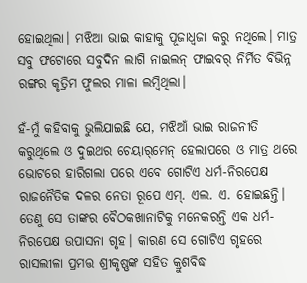ହୋଇଥିଲା। ମଝିଆ ଭାଇ କାହାକୁ ପୂଜାଧ୍ୱଜା କରୁ ନଥିଲେ। ମାତ୍ର ସବୁ ଫଟୋରେ ସବୁଦିନ ଲାଗି ନାଇଲନ୍‌ ଫାଇବର୍‌ ନିର୍ମିତ ବିଭିନ୍ନ ରଙ୍ଗର କୃତ୍ରିମ ଫୁଲର ମାଳା ଲମ୍ବିଥିଲା।

ହଁ-ମୁଁ କହିବାକୁ ଭୁଲିଯାଇଛି ଯେ, ମଝିଆଁ ଭାଇ ରାଜନୀତି କରୁଥିଲେ ଓ ଦୁଇଥର ଚେୟାର୍‌ମେନ୍‌ ହେଲାପରେ ଓ ମାତ୍ର ଥରେ ଭୋଟରେ ହାରିଗଲା ପରେ ଏବେ ଗୋଟିଏ ଧର୍ମ-ନିରପେକ୍ଷ ରାଜନୈତିକ ଦଳର ନେତା ରୂପେ ଏମ୍‌. ଏଲ. ଏ. ହୋଇଛନ୍ତି। ତେଣୁ ସେ ତାଙ୍କର ବୈଠକଖାନାଟିକୁ ମନେକରନ୍ତି ଏକ ଧର୍ମ-ନିରପେକ୍ଷ ଉପାସନା ଗୃହ। କାରଣ ସେ ଗୋଟିଏ ଗୃହରେ ରାସଲୀଳା ପ୍ରମତ୍ତ ଶ୍ରୀକୃଷ୍ଣଙ୍କ ସହିତ କ୍ରୁଶବିଦ୍ଧ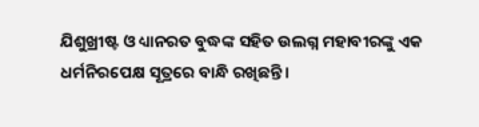ଯିଶୁଖ୍ରୀଷ୍ଟ ଓ ଧ୍ୟାନରତ ବୁଦ୍ଧଙ୍କ ସହିତ ଉଲଗ୍ନ ମହାବୀରଙ୍କୁ ଏକ ଧର୍ମନିରପେକ୍ଷ ସୂତ୍ରରେ ବାନ୍ଧି ରଖିଛନ୍ତି।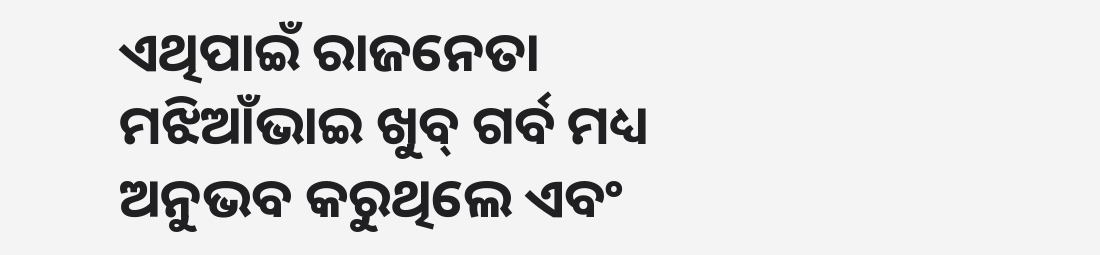ଏଥିପାଇଁ ରାଜନେତା ମଝିଆଁଭାଇ ଖୁବ୍‌ ଗର୍ବ ମଧ୍ୟ ଅନୁଭବ କରୁଥିଲେ ଏବଂ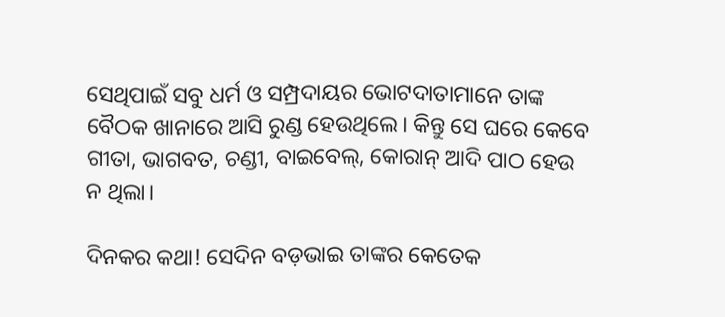ସେଥିପାଇଁ ସବୁ ଧର୍ମ ଓ ସମ୍ପ୍ରଦାୟର ଭୋଟଦାତାମାନେ ତାଙ୍କ ବୈଠକ ଖାନାରେ ଆସି ରୁଣ୍ଡ ହେଉଥିଲେ। କିନ୍ତୁ ସେ ଘରେ କେବେ ଗୀତା, ଭାଗବତ, ଚଣ୍ଡୀ, ବାଇବେଲ୍‌, କୋରାନ୍‌ ଆଦି ପାଠ ହେଉ ନ ଥିଲା।

ଦିନକର କଥା! ସେଦିନ ବଡ଼ଭାଇ ତାଙ୍କର କେତେକ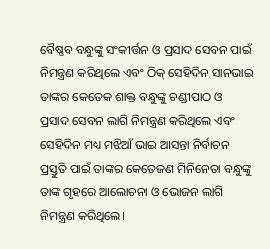ବୈଷ୍ଣବ ବନ୍ଧୁଙ୍କୁ ସଂକୀର୍ତ୍ତନ ଓ ପ୍ରସାଦ ସେବନ ପାଇଁ ନିମନ୍ତ୍ରଣ କରିଥିଲେ ଏବଂ ଠିକ୍‌ ସେହିଦିନ ସାନଭାଇ ତାଙ୍କର କେତେକ ଶାକ୍ତ ବନ୍ଧୁଙ୍କୁ ଚଣ୍ଡୀପାଠ ଓ ପ୍ରସାଦ ସେବନ ଲାଗି ନିମନ୍ତ୍ରଣ କରିଥିଲେ ଏବଂ ସେହିଦିନ ମଧ୍ୟ ମଝିଆଁ ଭାଇ ଆସନ୍ତା ନିର୍ବାଚନ ପ୍ରସ୍ତୁତି ପାଇଁ ତାଙ୍କର କେତେଜଣ ମିନିନେତା ବନ୍ଧୁଙ୍କୁ ତାଙ୍କ ଗୃହରେ ଆଲୋଚନା ଓ ଭୋଜନ ଲାଗି ନିମନ୍ତ୍ରଣ କରିଥିଲେ।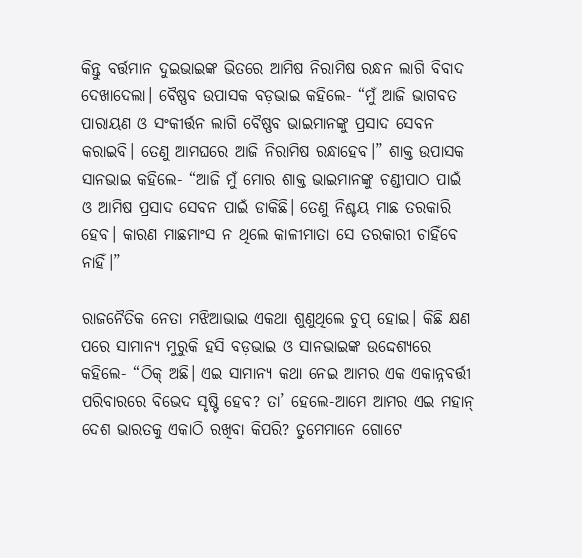କିନ୍ତୁ ବର୍ତ୍ତମାନ ଦୁଇଭାଇଙ୍କ ଭିତରେ ଆମିଷ ନିରାମିଷ ରନ୍ଧନ ଲାଗି ବିବାଦ ଦେଖାଦେଲା। ବୈଷ୍ଣବ ଉପାସକ ବଡ଼ଭାଇ କହିଲେ- “ମୁଁ ଆଜି ଭାଗବତ ପାରାୟଣ ଓ ସଂକୀର୍ତ୍ତନ ଲାଗି ବୈଷ୍ଣବ ଭାଇମାନଙ୍କୁ ପ୍ରସାଦ ସେବନ କରାଇବି। ତେଣୁ ଆମଘରେ ଆଜି ନିରାମିଷ ରନ୍ଧାହେବ।” ଶାକ୍ତ ଉପାସକ ସାନଭାଇ କହିଲେ- “ଆଜି ମୁଁ ମୋର ଶାକ୍ତ ଭାଇମାନଙ୍କୁ ଚଣ୍ଡୀପାଠ ପାଇଁ ଓ ଆମିଷ ପ୍ରସାଦ ସେବନ ପାଇଁ ଡାକିଛି। ତେଣୁ ନିଶ୍ଚୟ ମାଛ ତରକାରି ହେବ। କାରଣ ମାଛମାଂସ ନ ଥିଲେ କାଳୀମାତା ସେ ତରକାରୀ ଚାହିଁବେ ନାହିଁ।”

ରାଜନୈତିକ ନେତା ମଝିଆଭାଇ ଏକଥା ଶୁଣୁଥିଲେ ଚୁପ୍‌ ହୋଇ। କିଛି କ୍ଷଣ ପରେ ସାମାନ୍ୟ ମୁରୁକି ହସି ବଡ଼ଭାଇ ଓ ସାନଭାଇଙ୍କ ଉଦ୍ଦେଶ୍ୟରେ କହିଲେ- “ଠିକ୍‌ ଅଛି। ଏଇ ସାମାନ୍ୟ କଥା ନେଇ ଆମର ଏକ ଏକାନ୍ନବର୍ତ୍ତୀ ପରିବାରରେ ବିଭେଦ ସୃଷ୍ଟି ହେବ? ତା’ ହେଲେ-ଆମେ ଆମର ଏଇ ମହାନ୍‌ ଦେଶ ଭାରତକୁ ଏକାଠି ରଖିବା କିପରି? ତୁମେମାନେ ଗୋଟେ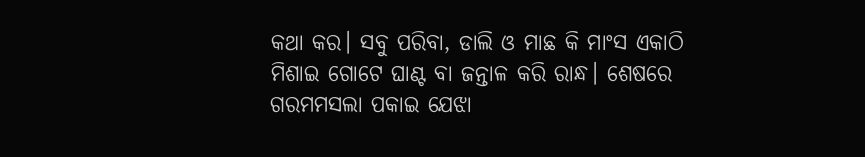କଥା କର। ସବୁ ପରିବା, ଡାଲି ଓ ମାଛ କି ମାଂସ ଏକାଠି ମିଶାଇ ଗୋଟେ ଘାଣ୍ଟ ବା ଜନ୍ତାଳ କରି ରାନ୍ଧ। ଶେଷରେ ଗରମମସଲା ପକାଇ ଯେଝା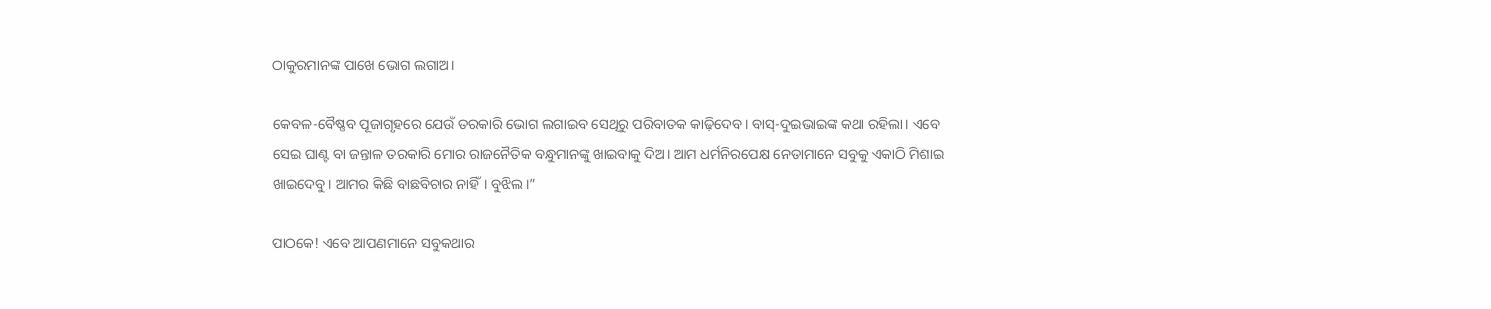ଠାକୁରମାନଙ୍କ ପାଖେ ଭୋଗ ଲଗାଅ।

କେବଳ-ବୈଷ୍ଣବ ପୂଜାଗୃହରେ ଯେଉଁ ତରକାରି ଭୋଗ ଲଗାଇବ ସେଥିରୁ ପରିବାତକ କାଢ଼ିଦେବ। ବାସ୍‌-ଦୁଇଭାଇଙ୍କ କଥା ରହିଲା। ଏବେ ସେଇ ଘାଣ୍ଟ ବା ଜନ୍ତାଳ ତରକାରି ମୋର ରାଜନୈତିକ ବନ୍ଧୁମାନଙ୍କୁ ଖାଇବାକୁ ଦିଅ। ଆମ ଧର୍ମନିରପେକ୍ଷ ନେତାମାନେ ସବୁକୁ ଏକାଠି ମିଶାଇ ଖାଇଦେବୁ। ଆମର କିଛି ବାଛବିଚାର ନାହିଁ। ବୁଝିଲ।”

ପାଠକେ! ଏବେ ଆପଣମାନେ ସବୁକଥାର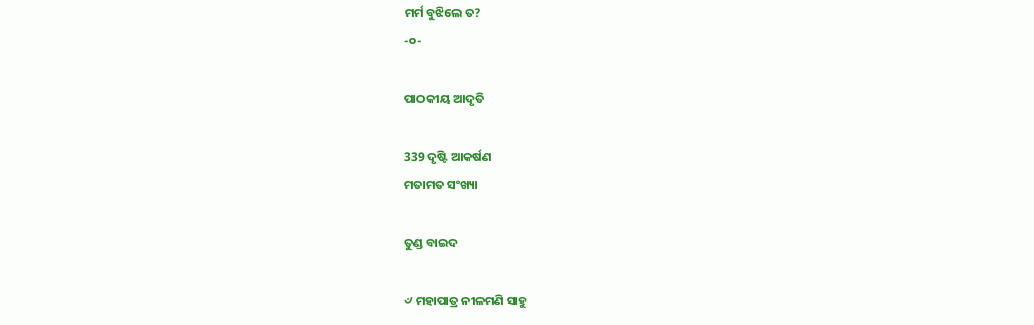ମର୍ମ ବୁଝିଲେ ତ?
-୦-

ପାଠକୀୟ ଆଦୃତି

339 ଦୃଷ୍ଟି ଆକର୍ଷଣ
ମତାମତ ସଂଖ୍ୟା

ତୁଣ୍ଡ ବାଇଦ

୰ ମହାପାତ୍ର ନୀଳମଣି ସାହୁ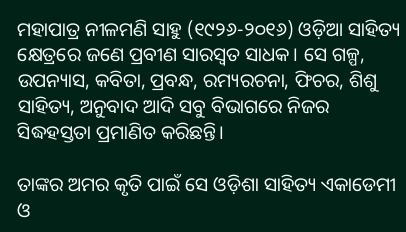ମହାପାତ୍ର ନୀଳମଣି ସାହୁ (୧୯୨୬-୨୦୧୬) ଓଡ଼ିଆ ସାହିତ୍ୟ କ୍ଷେତ୍ରରେ ଜଣେ ପ୍ରବୀଣ ସାରସ୍ବତ ସାଧକ। ସେ ଗଳ୍ପ, ଉପନ୍ୟାସ, କବିତା, ପ୍ରବନ୍ଧ, ରମ୍ୟରଚନା, ଫିଚର, ଶିଶୁ ସାହିତ୍ୟ, ଅନୁବାଦ ଆଦି ସବୁ ବିଭାଗରେ ନିଜର ସିଦ୍ଧହସ୍ତତା ପ୍ରମାଣିତ କରିଛନ୍ତି।

ତାଙ୍କର ଅମର କୃତି ପାଇଁ ସେ ଓଡ଼ିଶା ସାହିତ୍ୟ ଏକାଡେମୀ ଓ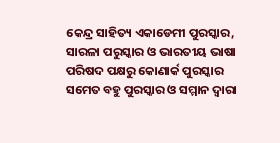କେନ୍ଦ୍ର ସାହିତ୍ୟ ଏକାଡେମୀ ପୁରସ୍କାର, ସାରଳା ପରୁସ୍କାର ଓ ଭାରତୀୟ ଭାଷା ପରିଷଦ ପକ୍ଷରୁ କୋଣାର୍କ ପୁରସ୍କାର ସମେତ ବହୁ ପୁରସ୍କାର ଓ ସମ୍ମାନ ଦ୍ୱାରା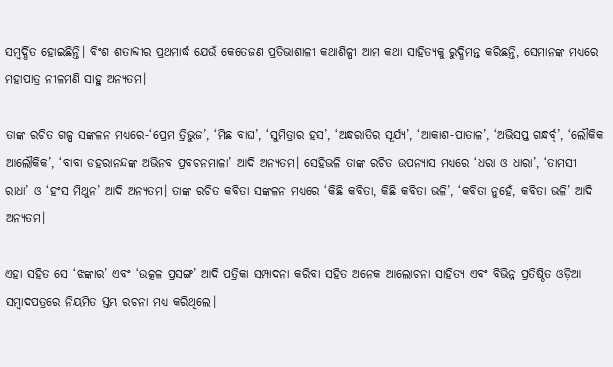ସମ୍ବର୍ଦ୍ଧିତ ହୋଇଛିନ୍ତି। ବିଂଶ ଶତାବ୍ଦୀର ପ୍ରଥମାର୍ଦ୍ଧ ଯେଉଁ କେତେଜଣ ପ୍ରତିଭାଶାଳୀ କଥାଶିଳ୍ପୀ ଆମ କଥା ସାହିତ୍ୟକୁ ରୁଦ୍ଧିମନ୍ତ କରିଛନ୍ତି, ସେମାନଙ୍କ ମଧ୍ୟରେ ମହାପାତ୍ର ନୀଳମଣି ସାହୁ ଅନ୍ୟତମ।

ତାଙ୍କ ରଚିତ ଗଳ୍ପ ସଙ୍କଳନ ମଧ୍ୟରେ-‘ପ୍ରେମ ତ୍ରିଭୁଜ’, ‘ମିଛ ବାଘ’, ‘ସୁମିତ୍ରାର ହସ’, ‘ଅନ୍ଧରାତିର ସୂର୍ଯ୍ୟ’, ‘ଆକାଶ-ପାତାଳ’, ‘ଅଭିସପ୍ତ ଗନ୍ଧର୍ବ୍’, ‘ଲୌକିକ ଆଲୌକିକ’, ‘ବାବା ଡହରାନନ୍ଦଙ୍କ ଅଭିନବ ପ୍ରବଚନମାଳା’ ଆଦି ଅନ୍ୟତମ। ସେହିଭଳି ତାଙ୍କ ରଚିତ ଉପନ୍ୟାସ ମଧ୍ୟରେ ‘ଧରା ଓ ଧାରା’, ‘ତାମସୀ ରାଧା’ ଓ ‘ହଂସ ମିଥୁନ’ ଆଦି ଅନ୍ୟତମ। ତାଙ୍କ ରଚିତ କବିତା ସଙ୍କଳନ ମଧ୍ୟରେ ‘କିଛି କବିତା, କିଛି କବିତା ଭଳି’, ‘କବିତା ନୁହେଁ, କବିତା ଭଳି’ ଆଦି ଅନ୍ୟତମ।

ଏହା ସହିତ ସେ ‘ଝଙ୍କାର’ ଏବଂ ‘ଉତ୍କଳ ପ୍ରସଙ୍ଗ’ ଆଦି ପତ୍ରିକା ସମ୍ପାଦନା କରିବା ସହିତ ଅନେକ ଆଲୋଚନା ସାହିତ୍ୟ ଏବଂ ବିଭିନ୍ନ ପ୍ରତିଷ୍ଠିତ ଓଡ଼ିଆ ସମ୍ବାଦପତ୍ରରେ ନିୟମିତ ସ୍ତମ୍ଭ ରଚନା ମଧ୍ୟ କରିଥିଲେ।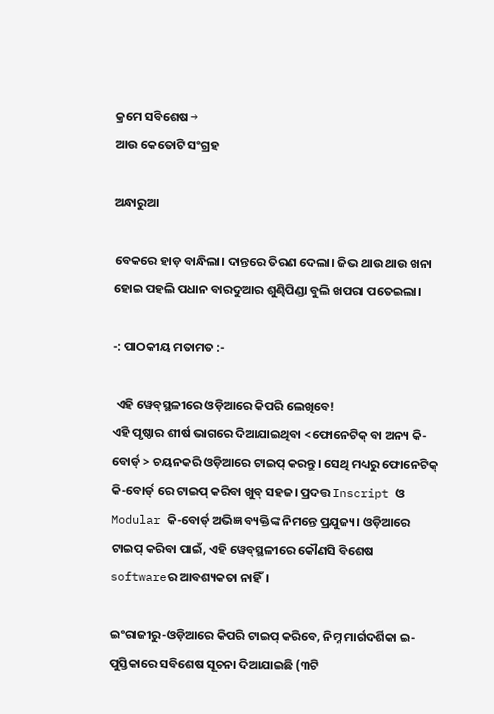କ୍ରମେ ସବିଶେଷ →
ଆଉ କେତୋଟି ସଂଗ୍ରହ

ଅନ୍ଧାରୁଆ

ବେକରେ ହାଡ଼ ବାନ୍ଧିଲା। ଦାନ୍ତରେ ତିରଣ ଦେଲା। ଜିଭ ଥାଉ ଥାଉ ଖନା ହୋଇ ପହଲି ପଧାନ ବାରଦୁଆର ଶୁଣ୍ଢିପିଣ୍ଡା ବୁଲି ଖପରା ପତେଇଲା।

-: ପାଠକୀୟ ମତାମତ :-

 ଏହି ୱେବ୍‌ସ୍ଥଳୀରେ ଓଡ଼ିଆରେ କିପରି ଲେଖିବେ!
ଏହି ପୃଷ୍ଠାର ଶୀର୍ଷ ଭାଗରେ ଦିଆଯାଇଥିବା <ଫୋନେଟିକ୍ ବା ଅନ୍ୟ କି-ବୋର୍ଡ୍ > ଚୟନକରି ଓଡ଼ିଆରେ ଟାଇପ୍ କରନ୍ତୁ। ସେଥି ମଧ୍ୟରୁ ଫୋନେଟିକ୍ କି-ବୋର୍ଡ୍ ରେ ଟାଇପ୍ କରିବା ଖୁବ୍ ସହଜ। ପ୍ରଦତ୍ତ Inscript ଓ Modular କି-ବୋର୍ଡ୍ ଅଭିଜ୍ଞ ବ୍ୟକ୍ତିଙ୍କ ନିମନ୍ତେ ପ୍ରଯୁଜ୍ୟ। ଓଡ଼ିଆରେ ଟାଇପ୍ କରିବା ପାଇଁ, ଏହି ୱେବ୍‌ସ୍ଥଳୀରେ କୌଣସି ବିଶେଷ softwareର ଆବଶ୍ୟକତା ନାହିଁ।

ଇଂରାଜୀରୁ-ଓଡ଼ିଆରେ କିପରି ଟାଇପ୍ କରିବେ, ନିମ୍ନ ମାର୍ଗଦର୍ଶିକା ଇ-ପୁସ୍ତିକାରେ ସବିଶେଷ ସୂଚନା ଦିଆଯାଇଛି (୩ଟି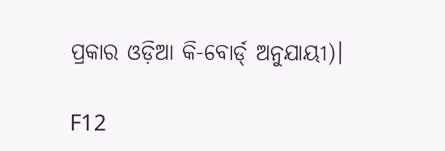ପ୍ରକାର ଓଡ଼ିଆ କି-ବୋର୍ଡ୍ ଅନୁଯାୟୀ)।

F12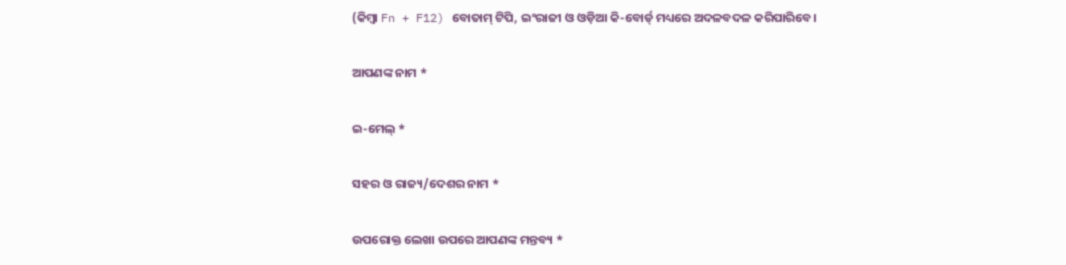(କିମ୍ବା Fn + F12) ବୋତାମ୍‌ ଟିପି, ଇଂରାଜୀ ଓ ଓଡ଼ିଆ କି-ବୋର୍ଡ୍ ମଧ୍ୟରେ ଅଦଳବଦଳ କରିପାରିବେ।

ଆପଣଙ୍କ ନାମ *

ଇ-ମେଲ୍ *

ସହର ଓ ରାଜ୍ୟ/ଦେଶର ନାମ *

ଉପରୋକ୍ତ ଲେଖା ଉପରେ ଆପଣଙ୍କ ମନ୍ତବ୍ୟ *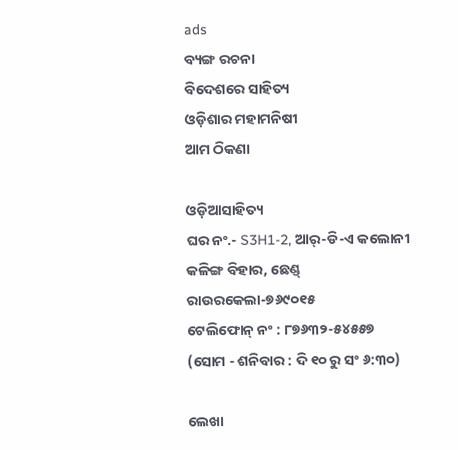ads
ବ୍ୟଙ୍ଗ ରଚନା
ବିଦେଶରେ ସାହିତ୍ୟ
ଓଡ଼ିଶାର ମହାମନିଷୀ
ଆମ ଠିକଣା

ଓଡ଼ିଆସାହିତ୍ୟ
ଘର ନଂ.- S3H1-2, ଆର୍-ଡି-ଏ କଲୋନୀ
କଳିଙ୍ଗ ବିହାର, ଛେଣ୍ଡ୍
ରାଉରକେଲା-୭୬୯୦୧୫
ଟେଲିଫୋନ୍ ନଂ : ୮୭୬୩୨-୫୪୫୫୭
(ସୋମ - ଶନିବାର : ଦି ୧୦ ରୁ ସଂ ୬:୩୦)

ଲେଖା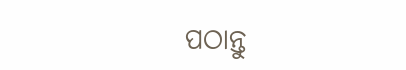ପଠାନ୍ତୁ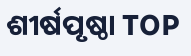ଶୀର୍ଷପୃଷ୍ଠା TOP